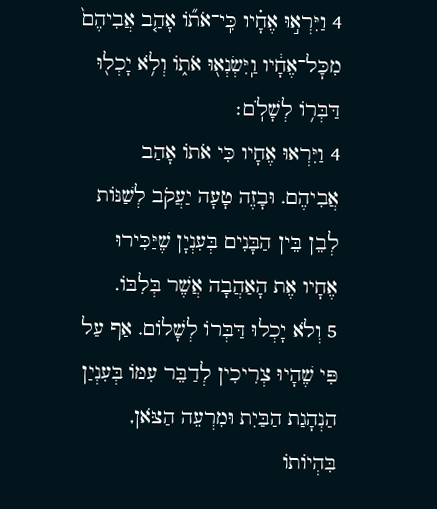4 וַיִּרְא֣וּ אֶחָ֗יו כִּֽי־אֹת֞וֹ אָהַ֤ב אֲבִיהֶם֙ מִכׇּל־אֶחָ֔יו וַֽיִּשְׂנְא֖וּ אֹת֑וֹ וְלֹ֥א יָכְל֖וּ דַּבְּר֥וֹ לְשָׁלֹֽם׃
4 וַיִּרְאוּ אֶחָיו כִּי אֹתוֹ אָהַב אֲבִיהֶם. וּבָזֶה טָעָה יַעֲקֹב לְשַׁנּוֹת לְבֵן בֵּין הַבָּנִים בְּעִנְיָן שֶׁיַּכִּירוּ אֶחָיו אֶת הָאַהֲבָה אֲשֶׁר בְּלִבּוֹ.
5 וְלֹא יָכְלוּ דַּבְּרוֹ לְשָׁלוֹם. אַף עַל פִּי שֶׁהָיוּ צְרִיכִין לְדַבֵּר עִמּוֹ בְּעִנְיַן הַנְהָגַת הַבַּיִת וּמִרְעֵה הַצֹּאן, בִּהְיוֹתוֹ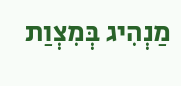מַנְהִיג בְּמִצְוַת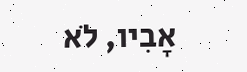אָבִיו, לֹא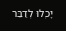יָכְלוּ לְדַבֵּר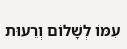עִמּוֹ לְשָׁלוֹם וְרֵעוּת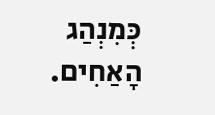כְּמִנְהַג הָאַחִים.